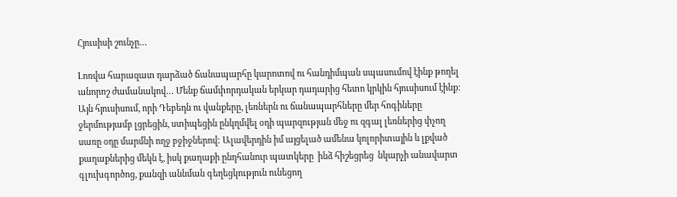Հյուսիսի շունչը…

Լոռվա հարազատ դարձած ճանապարհը կարոտով ու հանդիմպան սպասումով էինք թողել անորոշ ժամանակով… Մենք ճամփորդական երկար դադարից հետո կրկին հյուսիսում էինք: Այն հյուսիսում, որի Դեբեդն ու վանքերը, լեռներն ու ճանապարհները մեր հոգիները ջերմությամբ լցրեցին, ստիպեցին ընկղմվել օդի պարզության մեջ ու զգալ լեռներից փչող սառը օդը մարմնի ողջ բջիջներով: Ալավերդին իմ այցելած ամենա կոլորիտային և լքված քաղաքներից մեկն է, իսկ քաղաքի ընդհանուր պատկերը  ինձ հիշեցրեց  նկարչի անավարտ գլուխգործոց, քանզի աննման գեղեցկություն ունեցող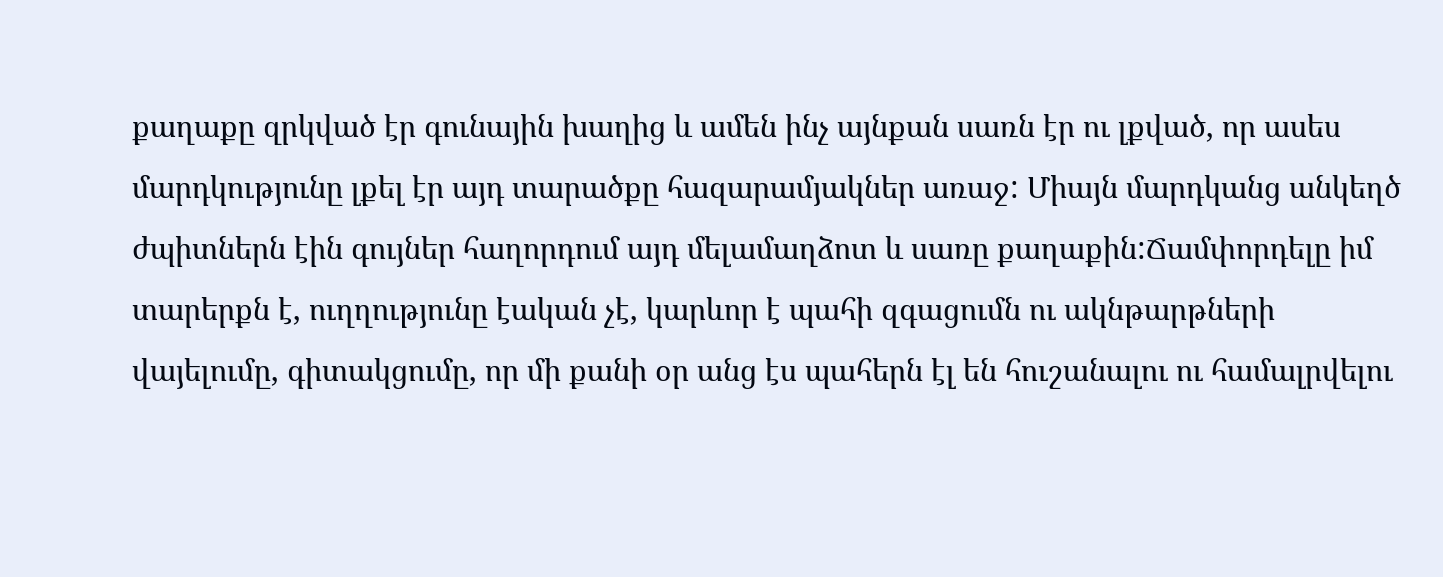քաղաքը զրկված էր գունային խաղից և ամեն ինչ այնքան սառն էր ու լքված, որ ասես մարդկությունը լքել էր այդ տարածքը հազարամյակներ առաջ: Միայն մարդկանց անկեղծ ժպիտներն էին գույներ հաղորդում այդ մելամաղձոտ և սառը քաղաքին:Ճամփորդելը իմ տարերքն է, ուղղությունը էական չէ, կարևոր է պահի զգացումն ու ակնթարթների վայելումը, գիտակցումը, որ մի քանի օր անց էս պահերն էլ են հուշանալու ու համալրվելու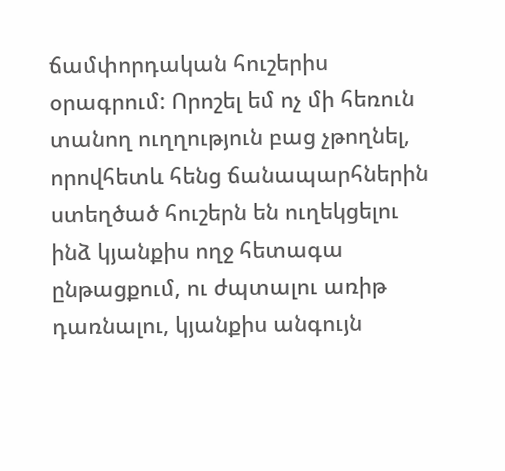ճամփորդական հուշերիս օրագրում: Որոշել եմ ոչ մի հեռուն տանող ուղղություն բաց չթողնել, որովհետև հենց ճանապարհներին ստեղծած հուշերն են ուղեկցելու ինձ կյանքիս ողջ հետագա ընթացքում, ու ժպտալու առիթ դառնալու, կյանքիս անգույն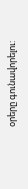օրերը գունավորելու: